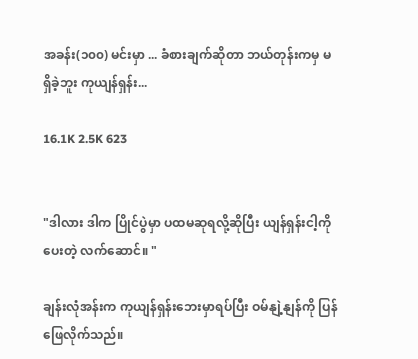အခန်း(၁၀၀) မင်းမှာ ... ခံစားချက်ဆိုတာ ဘယ်တုန်းကမှ မရှိခဲ့ဘူး ကုယျန်ရှန်း...

16.1K 2.5K 623


"ဒါလား ဒါက ပြိုင်ပွဲမှာ ပထမဆုရလို့ဆိုပြီး ယျန်ရှန်းငါ့ကိုပေးတဲ့ လက်ဆောင်။ "

ချန်းလုံအန်းက ကုယျန်ရှန်းဘေးမှာရပ်ပြီး ဝမ်နျဲ့နျန်ကို ပြန်ဖြေလိုက်သည်။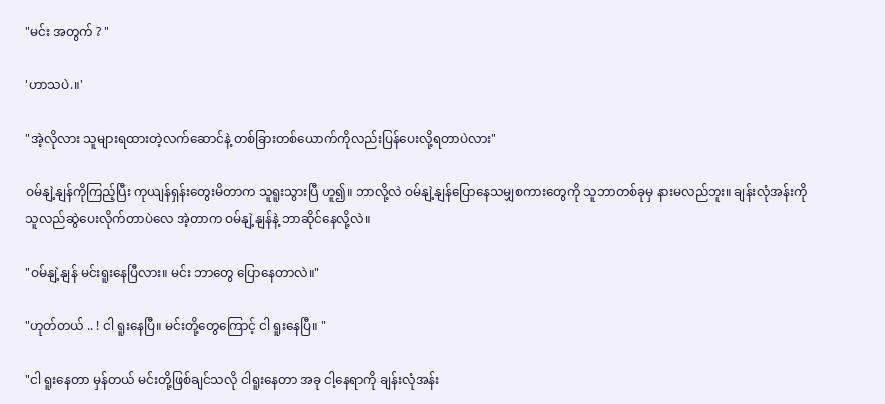"မင်း အတွက် ? "

'ဟာသပဲ.။'

"အဲ့လိုလား သူများရထားတဲ့လက်ဆောင်နဲ့ တစ်ခြားတစ်ယောက်ကိုလည်းပြန်ပေးလို့ရတာပဲလား"

ဝမ်နျဲ့နျန်ကိုကြည့်ပြီး ကုယျန်ရှန်းတွေးမိတာက သူရူးသွားပြီ ဟူ၍။ ဘာလို့လဲ ဝမ်နျဲ့နျန်ပြောနေသမျှစကားတွေကို သူဘာတစ်ခုမှ နားမလည်ဘူး။ ချန်းလုံအန်းကို သူလည်ဆွဲပေးလိုက်တာပဲလေ အဲ့တာက ဝမ်နျဲ့နျန်နဲ့ ဘာဆိုင်နေလို့လဲ။

"ဝမ်နျဲ့နျန် မင်းရူးနေပြီလား။ မင်း ဘာတွေ ပြောနေတာလဲ။"

"ဟုတ်တယ် .. ! ငါ ရူးနေပြီ။ မင်းတို့တွေကြောင့် ငါ ရူးနေပြီ။ "

"ငါ ရူးနေတာ မှန်တယ် မင်းတို့ဖြစ်ချင်သလို ငါရူးနေတာ အခု ငါ့နေရာကို ချန်းလုံအန်း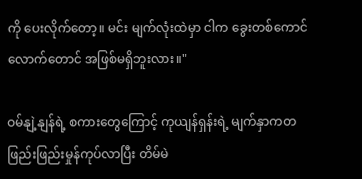ကို ပေးလိုက်တော့။ မင်း မျက်လုံးထဲမှာ ငါက ခွေးတစ်ကောင်လောက်တောင် အဖြစ်မရှိဘူးလား။"

ဝမ်နျဲ့နျန်ရဲ့ စကားတွေကြောင့် ကုယျန်ရှန်းရဲ့ မျက်နှာကတဖြည်းဖြည်းမှုန်ကုပ်လာပြီး တိမ်မဲ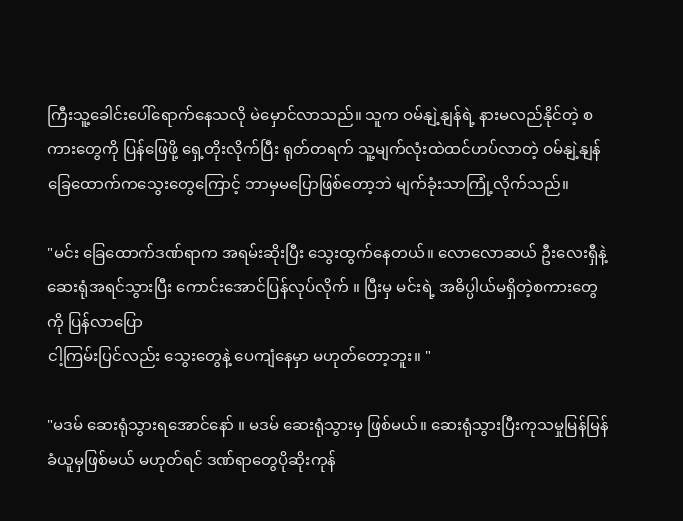ကြီးသူ့ခေါင်းပေါ်ရောက်နေသလို မဲမှောင်လာသည်။ သူက ဝမ်နျဲ့နျန်ရဲ့ နားမလည်နိုင်တဲ့ စကားတွေကို ပြန်ဖြေဖို့ ရှေ့တိုးလိုက်ပြီး ရုတ်တရက် သူ့မျက်လုံးထဲထင်ဟပ်လာတဲ့ ဝမ်နျဲ့နျန်ခြေထောက်ကသွေးတွေကြောင့် ဘာမှမပြောဖြစ်တော့ဘဲ မျက်ခုံးသာကြုံ့လိုက်သည်။

"မင်း ခြေထောက်ဒဏ်ရာက အရမ်းဆိုးပြီး သွေးထွက်နေတယ်။ လောလောဆယ် ဦးလေးရှီနဲ့ ဆေးရုံအရင်သွားပြီး ကောင်းအောင်ပြန်လုပ်လိုက် ။ ပြီးမှ မင်းရဲ့ အဓိပ္ပါယ်မရှိတဲ့စကားတွေကို ပြန်လာပြော
ငါ့ကြမ်းပြင်လည်း သွေးတွေနဲ့ ပေကျံနေမှာ မဟုတ်တော့ဘူး။ "

"မဒမ် ဆေးရုံသွားရအောင်နော် ။ မဒမ် ဆေးရုံသွားမှ ဖြစ်မယ်။ ဆေးရုံသွားပြီးကုသမှုမြန်မြန်ခံယူမှဖြစ်မယ် မဟုတ်ရင် ဒဏ်ရာတွေပိုဆိုးကုန်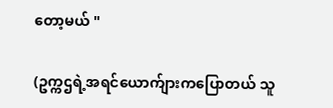တော့မယ် "

(ဥက္ကဌရဲ့အရင်ယောက်ျားကပြောတယ် သူ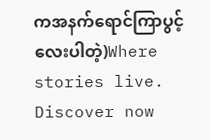ကအနက်ရောင်ကြာပွင့်လေးပါတဲ့)Where stories live. Discover now